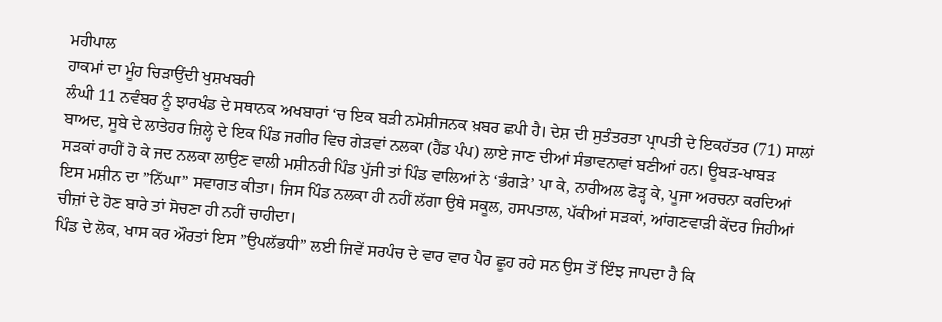ਮਹੀਪਾਲ
ਹਾਕਮਾਂ ਦਾ ਮੂੰਹ ਚਿੜਾਉਂਦੀ ਖੁਸ਼ਖਬਰੀ
ਲੰਘੀ 11 ਨਵੰਬਰ ਨੂੰ ਝਾਰਖੰਡ ਦੇ ਸਥਾਨਕ ਅਖਬਾਰਾਂ ‘ਚ ਇਕ ਬੜੀ ਨਮੋਸ਼ੀਜਨਕ ਖ਼ਬਰ ਛਪੀ ਹੈ। ਦੇਸ਼ ਦੀ ਸੁਤੰਤਰਤਾ ਪ੍ਰਾਪਤੀ ਦੇ ਇਕਹੱਤਰ (71) ਸਾਲਾਂ ਬਾਅਦ, ਸੂਬੇ ਦੇ ਲਾਤੇਹਰ ਜ਼ਿਲ੍ਹੇ ਦੇ ਇਕ ਪਿੰਡ ਜਗੀਰ ਵਿਚ ਗੇੜਵਾਂ ਨਲਕਾ (ਹੈਂਡ ਪੰਪ) ਲਾਏ ਜਾਣ ਦੀਆਂ ਸੰਭਾਵਨਾਵਾਂ ਬਣੀਆਂ ਹਨ। ਊਬੜ-ਖਾਬੜ ਸੜਕਾਂ ਰਾਹੀਂ ਹੋ ਕੇ ਜਦ ਨਲਕਾ ਲਾਉਣ ਵਾਲੀ ਮਸ਼ੀਨਰੀ ਪਿੰਡ ਪੁੱਜੀ ਤਾਂ ਪਿੰਡ ਵਾਲਿਆਂ ਨੇ ‘ਭੰਗੜੇ’ ਪਾ ਕੇ, ਨਾਰੀਅਲ ਫੋੜ੍ਹ ਕੇ, ਪੂਜਾ ਅਰਚਨਾ ਕਰਦਿਆਂ ਇਸ ਮਸ਼ੀਨ ਦਾ ”ਨਿੱਘਾ” ਸਵਾਗਤ ਕੀਤਾ। ਜਿਸ ਪਿੰਡ ਨਲਕਾ ਹੀ ਨਹੀਂ ਲੱਗਾ ਉਥੇ ਸਕੂਲ, ਹਸਪਤਾਲ, ਪੱਕੀਆਂ ਸੜਕਾਂ, ਆਂਗਣਵਾੜੀ ਕੇਂਦਰ ਜਿਹੀਆਂ ਚੀਜ਼ਾਂ ਦੇ ਹੋਣ ਬਾਰੇ ਤਾਂ ਸੋਚਣਾ ਹੀ ਨਹੀਂ ਚਾਹੀਦਾ।
ਪਿੰਡ ਦੇ ਲੋਕ, ਖਾਸ ਕਰ ਔਰਤਾਂ ਇਸ ”ਉਪਲੱਭਧੀ” ਲਈ ਜਿਵੇਂ ਸਰਪੰਚ ਦੇ ਵਾਰ ਵਾਰ ਪੈਰ ਛੂਹ ਰਹੇ ਸਨ ਉਸ ਤੋਂ ਇੰਝ ਜਾਪਦਾ ਹੈ ਕਿ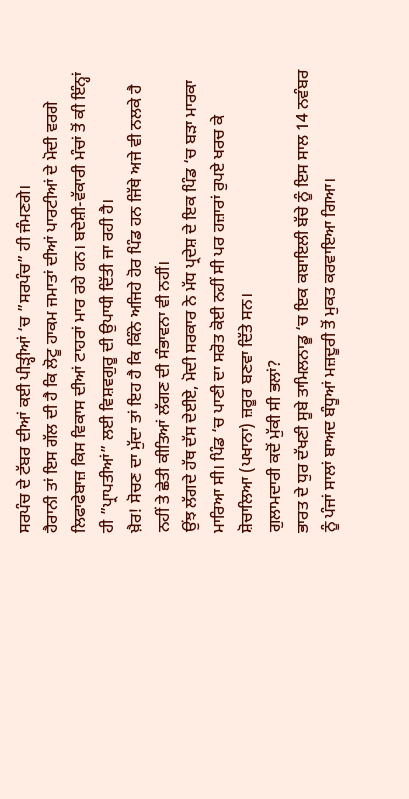ਸਰਪੰਚ ਦੇ ਟੱਬਰ ਦੀਆਂ ਕਈ ਪੀੜ੍ਹੀਆਂ ‘ਚ ”ਸਰਪੰਚ” ਹੀ ਜੰਮਣਗੇ।
ਹੈਰਾਨੀ ਤਾਂ ਇਸ ਗੱਲ ਦੀ ਹੈ ਕਿ ਲੋਟੂ ਹਾਕਮ ਜਮਾਤਾਂ ਦੀਆਂ ਪਾਰਟੀਆਂ ਦੇ ਮੋਦੀ ਵਰਗੇ ਲਿਫਾਫੇਬਾਜ਼ ਕਿਸ ਵਿਕਾਸ ਦੀਆਂ ਟਾਹਰਾਂ ਮਾਰ ਰਹੇ ਹਨ। ਬਦੇਸ਼ੀ-ਵੱਕਾਰੀ ਮੰਚਾਂ ਤੋਂ ਕੀ ਇੰਨ੍ਹਾਂ ਹੀ ”ਪ੍ਰਾਪਤੀਆਂ” ਲਈ ਵਿਸ਼ਵਗੁਰੂ ਦੀ ਉਪਾਧੀ ਦਿੱਤੀ ਜਾ ਰਹੀ ਹੈ।
ਖ਼ੈਰ! ਸੋਚਣ ਦਾ ਮੁੱਦਾ ਤਾਂ ਇਹ ਹੈ ਕਿ ਕਿੰਨੇ ਅਜਿਹੇ ਹੋਰ ਪਿੰਡ ਹਨ ਜਿੱਥੇ ਅਜੇ ਵੀ ਨਲਕੇ ਹੈ ਨਹੀਂ ਤੇ ਛੇਤੀ ਕੀਤਿਆਂ ਲੱਗਣ ਦੀ ਸੰਭਾਵਨਾ ਵੀ ਨਹੀਂ।
ਉਂਝ ਲੱਗਦੇ ਹੱਥ ਦੱਸ ਦੇਈਏ, ਮੋਦੀ ਸਰਕਾਰ ਨੇ ਮੱਧ ਪ੍ਰਦੇਸ਼ ਦੇ ਇਕ ਪਿੰਡ ‘ਚ ਬੜਾ ਮਾਰਕਾ ਮਾਰਿਆ ਸੀ। ਪਿੰਡ ‘ਚ ਪਾਣੀ ਦਾ ਸਰੋਤ ਕੋਈ ਨਹੀਂ ਸੀ ਪਰ ਹਜ਼ਾਰਾਂ ਰੁਪਏ ਖਰਚ ਕੇ ਸ਼ੋਚਾਲਿਆ (ਪਖਾਨਾ) ਜ਼ਰੂਰ ਬਣਵਾ ਦਿੱਤੇ ਸਨ।
ਗੁਲਾਮਦਾਰੀ ਕਦੋਂ ਮੁੱਕੀ ਸੀ ਭਲਾਂ?
ਭਾਰਤ ਦੇ ਧੁਰ ਦੱਖਣੀ ਸੂਬੇ ਤਾਮਿਲਨਾਡੂ ‘ਚ ਇਕ ਕਬਾਇਲੀ ਬੱਚੇ ਨੂੰ ਇਸ ਸਾਲ 14 ਨਵੰਬਰ ਨੂੰ ਪੰਜਾਂ ਸਾਲਾਂ ਬਾਅਦ ਬੰਧੂਆਂ ਮਜ਼ਦੂਰੀ ਤੋਂ ਮੁਕਤ ਕਰਵਾਇਆ ਗਿਆ।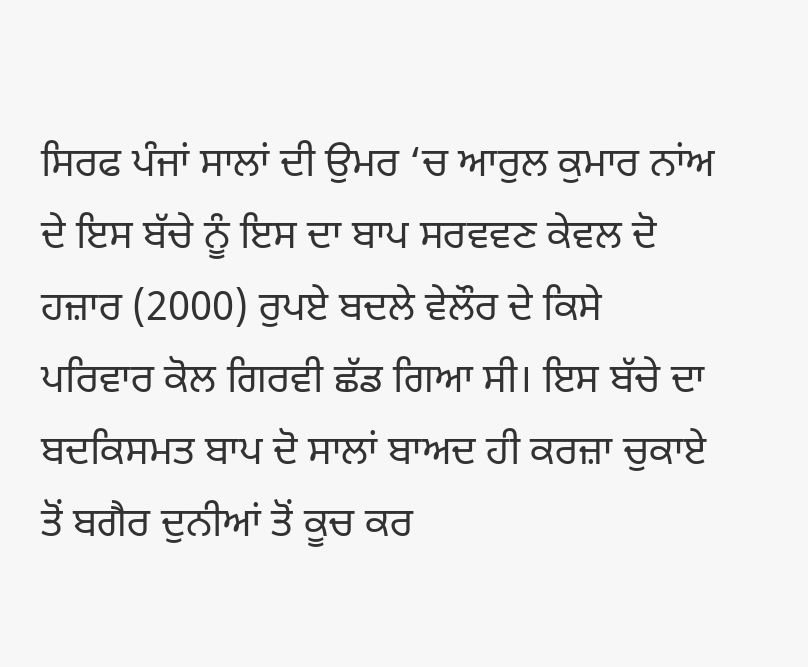ਸਿਰਫ ਪੰਜਾਂ ਸਾਲਾਂ ਦੀ ਉਮਰ ‘ਚ ਆਰੁਲ ਕੁਮਾਰ ਨਾਂਅ ਦੇ ਇਸ ਬੱਚੇ ਨੂੰ ਇਸ ਦਾ ਬਾਪ ਸਰਵਵਣ ਕੇਵਲ ਦੋ ਹਜ਼ਾਰ (2000) ਰੁਪਏ ਬਦਲੇ ਵੇਲੌਰ ਦੇ ਕਿਸੇ ਪਰਿਵਾਰ ਕੋਲ ਗਿਰਵੀ ਛੱਡ ਗਿਆ ਸੀ। ਇਸ ਬੱਚੇ ਦਾ ਬਦਕਿਸਮਤ ਬਾਪ ਦੋ ਸਾਲਾਂ ਬਾਅਦ ਹੀ ਕਰਜ਼ਾ ਚੁਕਾਏ ਤੋਂ ਬਗੈਰ ਦੁਨੀਆਂ ਤੋਂ ਕੂਚ ਕਰ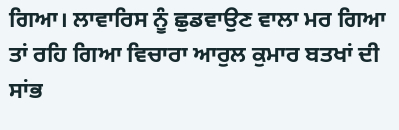ਗਿਆ। ਲਾਵਾਰਿਸ ਨੂੰ ਛੁਡਵਾਉਣ ਵਾਲਾ ਮਰ ਗਿਆ ਤਾਂ ਰਹਿ ਗਿਆ ਵਿਚਾਰਾ ਆਰੁਲ ਕੁਮਾਰ ਬਤਖਾਂ ਦੀ ਸਾਂਭ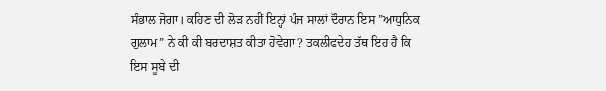ਸੰਭਾਲ ਜੋਗਾ। ਕਹਿਣ ਦੀ ਲੋੜ ਨਹੀਂ ਇਨ੍ਹਾਂ ਪੰਜ ਸਾਲਾਂ ਦੌਰਾਨ ਇਸ ”ਆਧੁਨਿਕ ਗੁਲਾਮ” ਨੇ ਕੀ ਕੀ ਬਰਦਾਸ਼ਤ ਕੀਤਾ ਹੋਵੇਗਾ? ਤਕਲੀਫਦੇਹ ਤੱਥ ਇਹ ਹੈ ਕਿ ਇਸ ਸੂਬੇ ਦੀ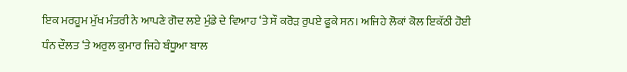ਇਕ ਮਰਹੂਮ ਮੁੱਖ ਮੰਤਰੀ ਨੇ ਆਪਣੇ ਗੋਦ ਲਏ ਮੁੰਡੇ ਦੇ ਵਿਆਹ ‘ਤੇ ਸੌ ਕਰੋੜ ਰੁਪਏ ਫੂਕੇ ਸਨ। ਅਜਿਹੇ ਲੋਕਾਂ ਕੋਲ ਇਕੱਠੀ ਹੋਈ ਧੰਨ ਦੌਲਤ ‘ਤੇ ਅਰੁਲ ਕੁਮਾਰ ਜਿਹੇ ਬੰਧੂਆ ਬਾਲ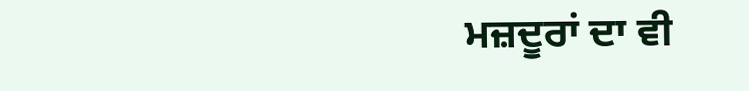ਮਜ਼ਦੂਰਾਂ ਦਾ ਵੀ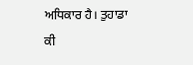ਅਧਿਕਾਰ ਹੈ। ਤੁਹਾਡਾ ਕੀ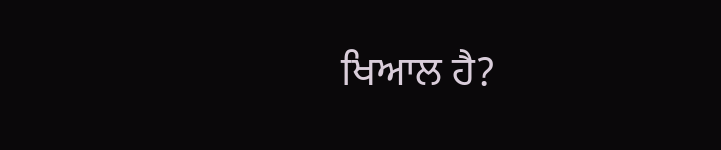ਖਿਆਲ ਹੈ?